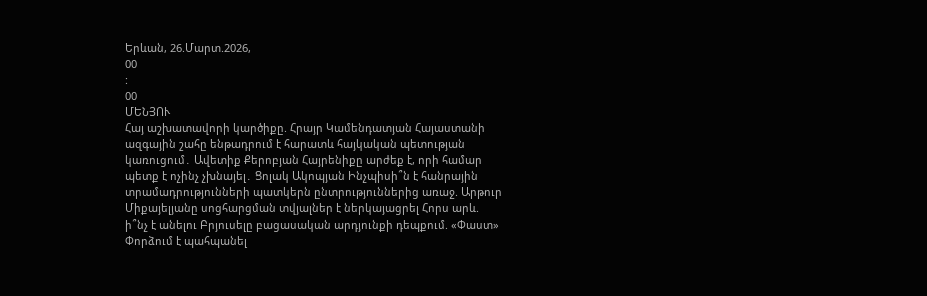Երևան, 26.Մարտ.2026,
00
:
00
ՄԵՆՅՈՒ
Հայ աշխատավորի կարծիքը. Հրայր Կամենդատյան Հայաստանի ազգային շահը ենթադրում է հարատև հայկական պետության կառուցում․ Ավետիք Քերոբյան Հայրենիքը արժեք է, որի համար պետք է ոչինչ չխնայել․ Ցոլակ Ակոպյան Ինչպիսի՞ն է հանրային տրամադրությունների պատկերն ընտրություններից առաջ. Արթուր Միքայելյանը սոցհարցման տվյալներ է ներկայացրել Հորս արև. ի՞նչ է անելու Բրյուսելը բացասական արդյունքի դեպքում. «Փաստ» Փորձում է պահպանել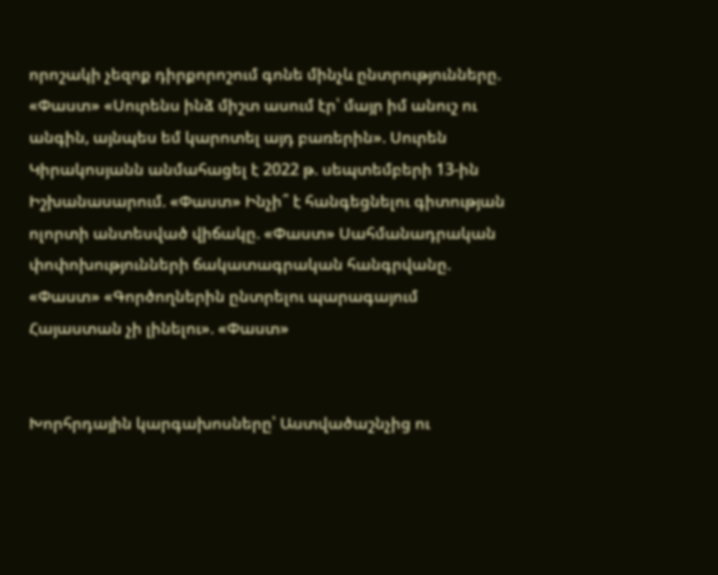որոշակի չեզոք դիրքորոշում գոնե մինչև ընտրությունները. «Փաստ» «Սուրենս ինձ միշտ ասում էր՝ մայր իմ անուշ ու անգին, այնպես եմ կարոտել այդ բառերին». Սուրեն Կիրակոսյանն անմահացել է 2022 թ. սեպտեմբերի 13-ին Իշխանասարում. «Փաստ» Ինչի՞ է հանգեցնելու գիտության ոլորտի անտեսված վիճակը. «Փաստ» Սահմանադրական փոփոխությունների ճակատագրական հանգրվանը. «Փաստ» «Գործողներին ընտրելու պարագայում Հայաստան չի լինելու». «Փաստ»


Խորհրդային կարգախոսները՝ Աստվածաշնչից ու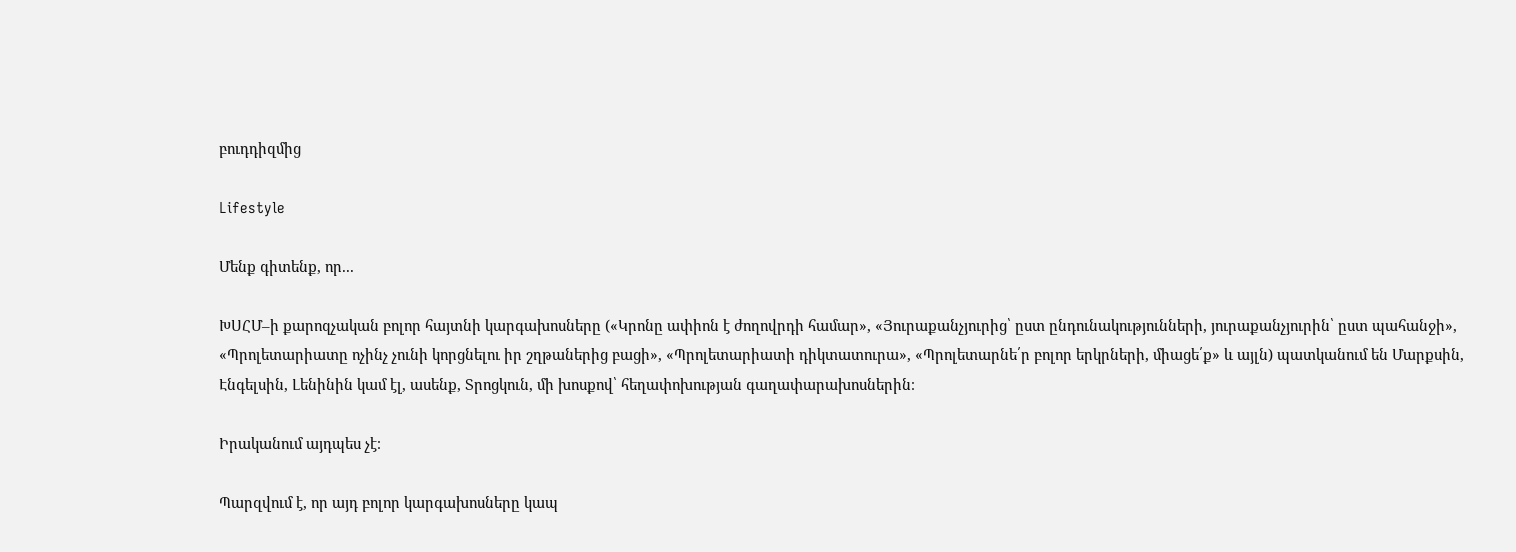բուդդիզմից

Lifestyle

Մենք գիտենք, որ...

ԽՍՀՄ–ի քարոզչական բոլոր հայտնի կարգախոսները («Կրոնը ափիոն է ժողովրդի համար», «Յուրաքանչյուրից՝ ըստ ընդունակությունների, յուրաքանչյուրին՝ ըստ պահանջի», «Պրոլետարիատը ոչինչ չունի կորցնելու իր շղթաներից բացի», «Պրոլետարիատի դիկտատուրա», «Պրոլետարնե՛ր բոլոր երկրների, միացե՛ք» և այլն) պատկանում են Մարքսին, Էնգելսին, Լենինին կամ էլ, ասենք, Տրոցկուն, մի խոսքով՝ հեղափոխության գաղափարախոսներին։

Իրականում այդպես չէ։

Պարզվում է, որ այդ բոլոր կարգախոսները կապ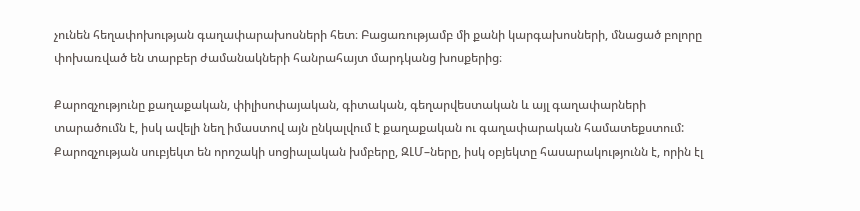չունեն հեղափոխության գաղափարախոսների հետ։ Բացառությամբ մի քանի կարգախոսների, մնացած բոլորը փոխառված են տարբեր ժամանակների հանրահայտ մարդկանց խոսքերից։

Քարոզչությունը քաղաքական, փիլիսոփայական, գիտական, գեղարվեստական և այլ գաղափարների տարածումն է, իսկ ավելի նեղ իմաստով այն ընկալվում է քաղաքական ու գաղափարական համատեքստում: Քարոզչության սուբյեկտ են որոշակի սոցիալական խմբերը, ԶԼՄ–ները, իսկ օբյեկտը հասարակությունն է, որին էլ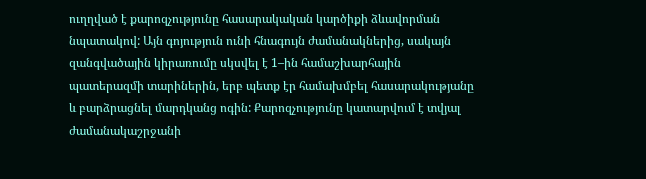ուղղված է քարոզչությունը հասարակական կարծիքի ձևավորման նպատակով: Այն գոյություն ունի հնագույն ժամանակներից, սակայն զանգվածային կիրառումը սկսվել է 1–ին համաշխարհային պատերազմի տարիներին, երբ պետք էր համախմբել հասարակությանը և բարձրացնել մարդկանց ոգին: Քարոզչությունը կատարվում է տվյալ ժամանակաշրջանի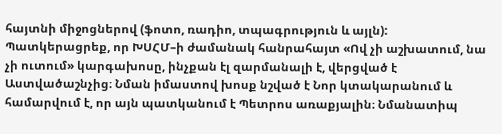հայտնի միջոցներով (ֆոտո, ռադիո, տպագրություն և այլն): Պատկերացրեք, որ ԽՍՀՄ–ի ժամանակ հանրահայտ «Ով չի աշխատում, նա չի ուտում» կարգախոսը, ինչքան էլ զարմանալի է, վերցված է Աստվածաշնչից։ Նման իմաստով խոսք նշված է Նոր կտակարանում և համարվում է, որ այն պատկանում է Պետրոս առաքյալին։ Նմանատիպ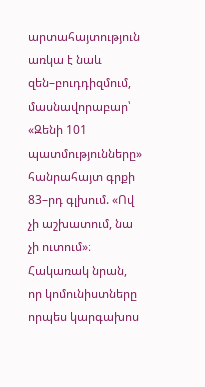արտահայտություն առկա է նաև զեն–բուդդիզմում, մասնավորաբար՝ «Զենի 101 պատմությունները» հանրահայտ գրքի 83–րդ գլխում. «Ով չի աշխատում, նա չի ուտում»։ Հակառակ նրան, որ կոմունիստները որպես կարգախոս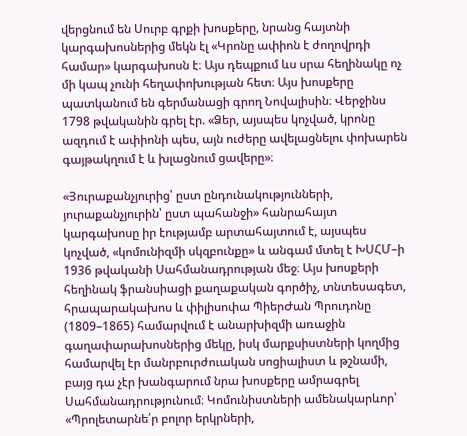վերցնում են Սուրբ գրքի խոսքերը, նրանց հայտնի կարգախոսներից մեկն էլ «Կրոնը ափիոն է ժողովրդի համար» կարգախոսն է։ Այս դեպքում ևս սրա հեղինակը ոչ մի կապ չունի հեղափոխության հետ։ Այս խոսքերը պատկանում են գերմանացի գրող Նովալիսին։ Վերջինս 1798 թվականին գրել էր. «Ձեր, այսպես կոչված, կրոնը ազդում է ափիոնի պես, այն ուժերը ավելացնելու փոխարեն գայթակղում է և խլացնում ցավերը»։

«Յուրաքանչյուրից՝ ըստ ընդունակությունների, յուրաքանչյուրին՝ ըստ պահանջի» հանրահայտ կարգախոսը իր էությամբ արտահայտում է, այսպես կոչված, «կոմունիզմի սկզբունքը» և անգամ մտել է ԽՍՀՄ–ի 1936 թվականի Սահմանադրության մեջ։ Այս խոսքերի հեղինակ ֆրանսիացի քաղաքական գործիչ, տնտեսագետ, հրապարակախոս և փիլիսոփա ՊիերԺան Պրուդոնը (1809–1865) համարվում է անարխիզմի առաջին գաղափարախոսներից մեկը, իսկ մարքսիստների կողմից համարվել էր մանրբուրժուական սոցիալիստ և թշնամի, բայց դա չէր խանգարում նրա խոսքերը ամրագրել Սահմանադրությունում։ Կոմունիստների ամենակարևոր՝ «Պրոլետարնե՛ր բոլոր երկրների,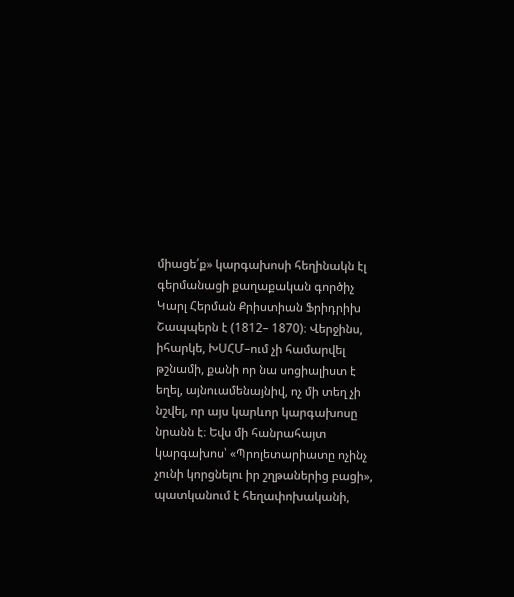միացե՛ք» կարգախոսի հեղինակն էլ գերմանացի քաղաքական գործիչ Կարլ Հերման Քրիստիան Ֆրիդրիխ Շապպերն է (1812– 1870)։ Վերջինս, իհարկե, ԽՍՀՄ–ում չի համարվել թշնամի, քանի որ նա սոցիալիստ է եղել, այնուամենայնիվ, ոչ մի տեղ չի նշվել, որ այս կարևոր կարգախոսը նրանն է։ Եվս մի հանրահայտ կարգախոս՝ «Պրոլետարիատը ոչինչ չունի կորցնելու իր շղթաներից բացի», պատկանում է հեղափոխականի,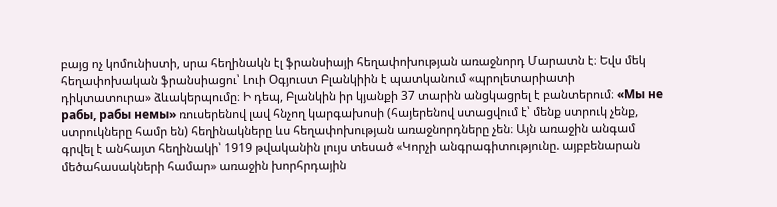բայց ոչ կոմունիստի, սրա հեղինակն էլ ֆրանսիայի հեղափոխության առաջնորդ Մարատն է։ Եվս մեկ հեղափոխական ֆրանսիացու՝ Լուի Օգյուստ Բլանկիին է պատկանում «պրոլետարիատի դիկտատուրա» ձևակերպումը։ Ի դեպ, Բլանկին իր կյանքի 37 տարին անցկացրել է բանտերում։ «Мы не рабы, рабы немы» ռուսերենով լավ հնչող կարգախոսի (հայերենով ստացվում է՝ մենք ստրուկ չենք, ստրուկները համր են) հեղինակները ևս հեղափոխության առաջնորդները չեն։ Այն առաջին անգամ գրվել է անհայտ հեղինակի՝ 1919 թվականին լույս տեսած «Կորչի անգրագիտությունը. այբբենարան մեծահասակների համար» առաջին խորհրդային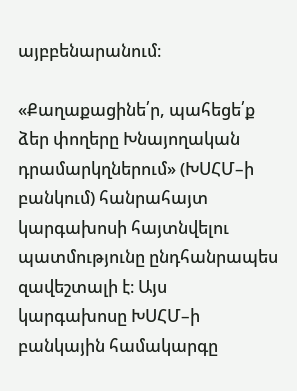այբբենարանում։

«Քաղաքացինե՛ր, պահեցե՛ք ձեր փողերը Խնայողական դրամարկղներում» (ԽՍՀՄ–ի բանկում) հանրահայտ կարգախոսի հայտնվելու պատմությունը ընդհանրապես զավեշտալի է։ Այս կարգախոսը ԽՍՀՄ–ի բանկային համակարգը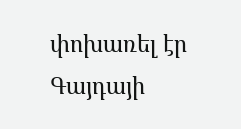փոխառել էր Գայդայի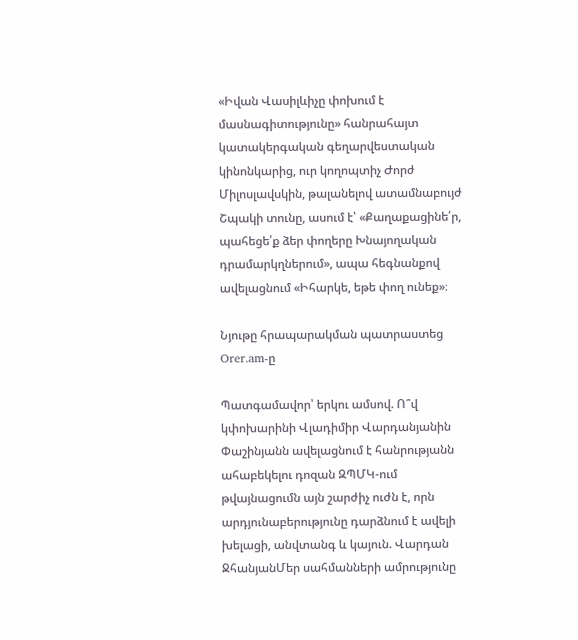«Իվան Վասիլևիչը փոխում է մասնագիտությունը» հանրահայտ կատակերգական գեղարվեստական կինոնկարից, ուր կողոպտիչ Ժորժ Միլոսլավսկին, թալանելով ատամնաբույժ Շպակի տունը, ասում է՝ «Քաղաքացինե՛ր, պահեցե՛ք ձեր փողերը Խնայողական դրամարկղներում», ապա հեգնանքով ավելացնում «Իհարկե, եթե փող ունեք»։

Նյութը հրապարակման պատրաստեց Orer.am-ը

Պատգամավոր՝ երկու ամսով. Ո՞վ կփոխարինի Վլադիմիր Վարդանյանին Փաշինյանն ավելացնում է հանրությանն ահաբեկելու դոզան ԶՊՄԿ-ում թվայնացումն այն շարժիչ ուժն է, որն արդյունաբերությունը դարձնում է ավելի խելացի, անվտանգ և կայուն. Վարդան ՋհանյանՄեր սահմանների ամրությունը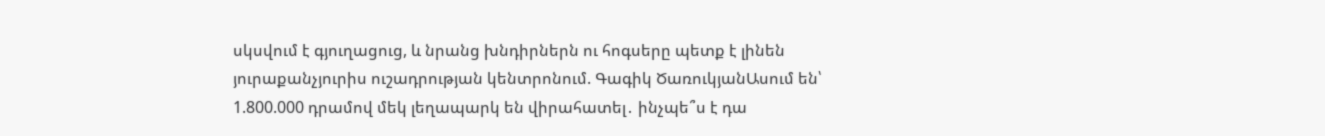սկսվում է գյուղացուց, և նրանց խնդիրներն ու հոգսերը պետք է լինեն յուրաքանչյուրիս ուշադրության կենտրոնում. Գագիկ ԾառուկյանԱսում են՝ 1.800.000 դրամով մեկ լեղապարկ են վիրահատել․ ինչպե՞ս է դա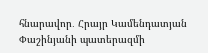հնարավոր․ Հրայր Կամենդատյան Փաշինյանի պատերազմի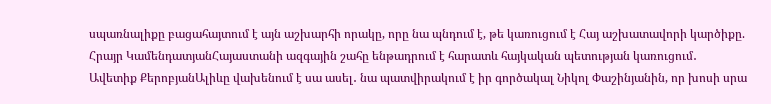սպառնալիքը բացահայտում է այն աշխարհի որակը, որը նա պնդում է, թե կառուցում է Հայ աշխատավորի կարծիքը. Հրայր ԿամենդատյանՀայաստանի ազգային շահը ենթադրում է հարատև հայկական պետության կառուցում․ Ավետիք ՔերոբյանԱլիևը վախենում է սա ասել․ նա պատվիրակում է իր գործակալ Նիկոլ Փաշինյանին, որ խոսի սրա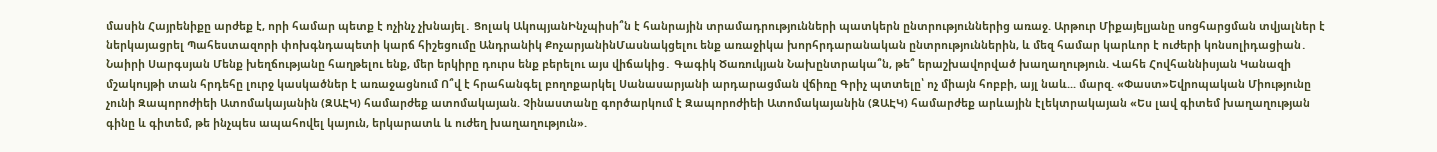մասին Հայրենիքը արժեք է, որի համար պետք է ոչինչ չխնայել․ Ցոլակ ԱկոպյանԻնչպիսի՞ն է հանրային տրամադրությունների պատկերն ընտրություններից առաջ. Արթուր Միքայելյանը սոցհարցման տվյալներ է ներկայացրել Պահեստազորի փոխգնդապետի կարճ հիշեցումը Անդրանիկ ՔոչարյանինՄասնակցելու ենք առաջիկա խորհրդարանական ընտրություններին, և մեզ համար կարևոր է ուժերի կոնսոլիդացիան․ Նաիրի Սարգսյան Մենք խեղճությանը հաղթելու ենք, մեր երկիրը դուրս ենք բերելու այս վիճակից․ Գագիկ Ծառուկյան Նախընտրակա՞ն, թե՞ երաշխավորված խաղաղություն. Վահե Հովհաննիսյան Կանազի մշակույթի տան հրդեհը լուրջ կասկածներ է առաջացնում Ո՞վ է հրահանգել բողոքարկել Սանասարյանի արդարացման վճիռը Գրիչ պտտելը՝ ոչ միայն հոբբի, այլ նաև... մարզ. «Փաստ»Եվրոպական Միությունը չունի Զապորոժիեի Ատոմակայանին (ԶԱԷԿ) համարժեք ատոմակայան. Չինաստանը գործարկում է Զապորոժիեի Ատոմակայանին (ԶԱԷԿ) համարժեք արևային էլեկտրակայան «Ես լավ գիտեմ խաղաղության գինը և գիտեմ, թե ինչպես ապահովել կայուն, երկարատև և ուժեղ խաղաղություն».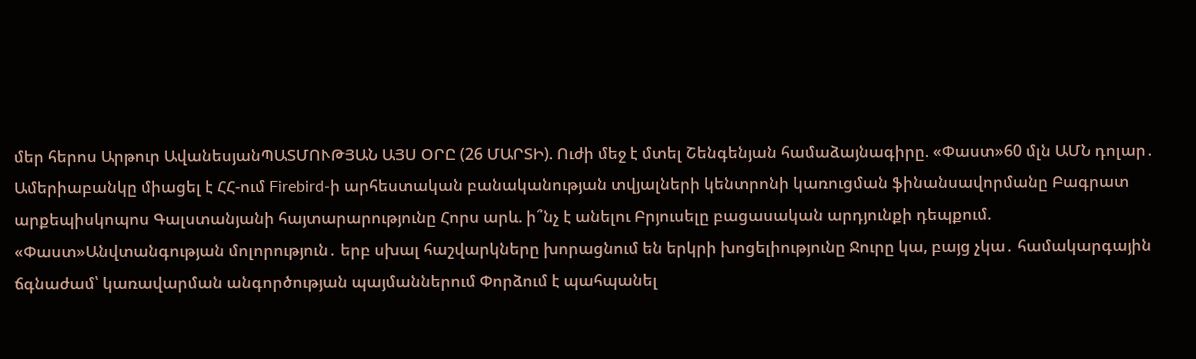մեր հերոս Արթուր ԱվանեսյանՊԱՏՄՈՒԹՅԱՆ ԱՅՍ ՕՐԸ (26 ՄԱՐՏԻ). Ուժի մեջ է մտել Շենգենյան համաձայնագիրը. «Փաստ»60 մլն ԱՄՆ դոլար․ Ամերիաբանկը միացել է ՀՀ-ում Firebird-ի արհեստական բանականության տվյալների կենտրոնի կառուցման ֆինանսավորմանը Բագրատ արքեպիսկոպոս Գալստանյանի հայտարարությունը Հորս արև. ի՞նչ է անելու Բրյուսելը բացասական արդյունքի դեպքում. «Փաստ»Անվտանգության մոլորություն․ երբ սխալ հաշվարկները խորացնում են երկրի խոցելիությունը Ջուրը կա, բայց չկա․ համակարգային ճգնաժամ՝ կառավարման անգործության պայմաններում Փորձում է պահպանել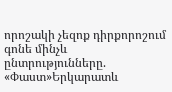որոշակի չեզոք դիրքորոշում գոնե մինչև ընտրությունները. «Փաստ»Երկարատև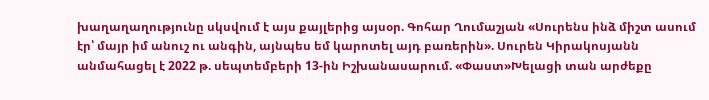խաղաղաղությունը սկսվում է այս քայլերից այսօր. Գոհար Ղումաշյան «Սուրենս ինձ միշտ ասում էր՝ մայր իմ անուշ ու անգին, այնպես եմ կարոտել այդ բառերին». Սուրեն Կիրակոսյանն անմահացել է 2022 թ. սեպտեմբերի 13-ին Իշխանասարում. «Փաստ»Խելացի տան արժեքը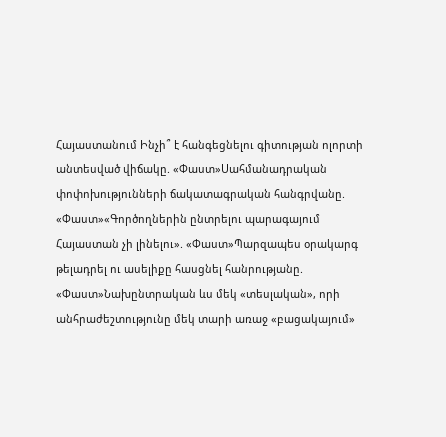Հայաստանում Ինչի՞ է հանգեցնելու գիտության ոլորտի անտեսված վիճակը. «Փաստ»Սահմանադրական փոփոխությունների ճակատագրական հանգրվանը. «Փաստ»«Գործողներին ընտրելու պարագայում Հայաստան չի լինելու». «Փաստ»Պարզապես օրակարգ թելադրել ու ասելիքը հասցնել հանրությանը. «Փաստ»Նախընտրական ևս մեկ «տեսլական», որի անհրաժեշտությունը մեկ տարի առաջ «բացակայում»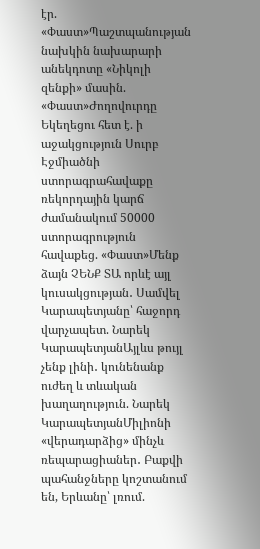էր. «Փաստ»Պաշտպանության նախկին նախարարի անեկդոտը «Նիկոլի զենքի» մասին. «Փաստ»Ժողովուրդը Եկեղեցու հետ է. ի աջակցություն Սուրբ Էջմիածնի ստորագրահավաքը ռեկորդային կարճ ժամանակում 50000 ստորագրություն հավաքեց. «Փաստ»Մենք ձայն ՉԵՆՔ ՏԱ որևէ այլ կուսակցության․ Սամվել Կարապետյանը՝ հաջորդ վարչապետ. Նարեկ ԿարապետյանԱյլևս թույլ չենք լինի․ կունենանք ուժեղ և տևական խաղաղություն. Նարեկ ԿարապետյանՄիլիոնի «վերադարձից» մինչև ռեպարացիաներ․ Բաքվի պահանջները կոշտանում են, Երևանը՝ լռում.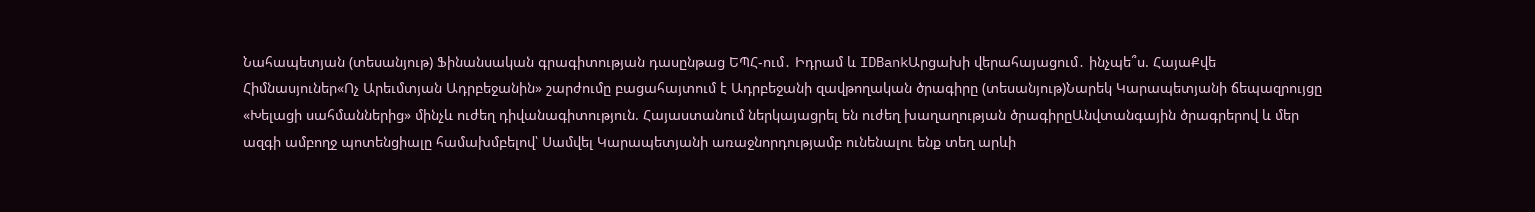Նահապետյան (տեսանյութ) Ֆինանսական գրագիտության դասընթաց ԵՊՀ-ում․ Իդրամ և IDBankԱրցախի վերահայացում․ ինչպե՞ս. ՀայաՔվե Հիմնասյուներ«Ոչ Արեւմտյան Ադրբեջանին» շարժումը բացահայտում է Ադրբեջանի զավթողական ծրագիրը (տեսանյութ)Նարեկ Կարապետյանի ճեպազրույցը «Խելացի սահմաններից» մինչև ուժեղ դիվանագիտություն. Հայաստանում ներկայացրել են ուժեղ խաղաղության ծրագիրըԱնվտանգային ծրագրերով և մեր ազգի ամբողջ պոտենցիալը համախմբելով՝ Սամվել Կարապետյանի առաջնորդությամբ ունենալու ենք տեղ արևի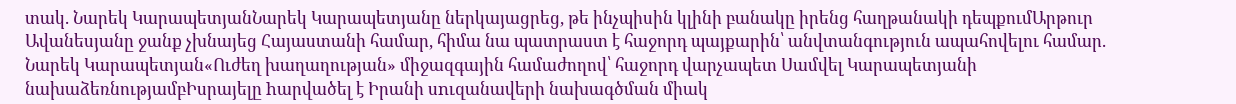տակ. Նարեկ ԿարապետյանՆարեկ Կարապետյանը ներկայացրեց, թե ինչպիսին կլինի բանակը իրենց հաղթանակի դեպքումԱրթուր Ավանեսյանը ջանք չխնայեց Հայաստանի համար, հիմա նա պատրաստ է հաջորդ պայքարին՝ անվտանգություն ապահովելու համար. Նարեկ Կարապետյան«Ուժեղ խաղաղության» միջազգային համաժողով՝ հաջորդ վարչապետ Սամվել Կարապետյանի նախաձեռնությամբԻսրայելը hարվածել է Իրանի սnւզանավերի նախագծման միակ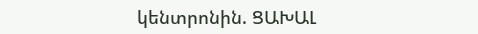կենտրոնին. ՑԱԽԱԼ